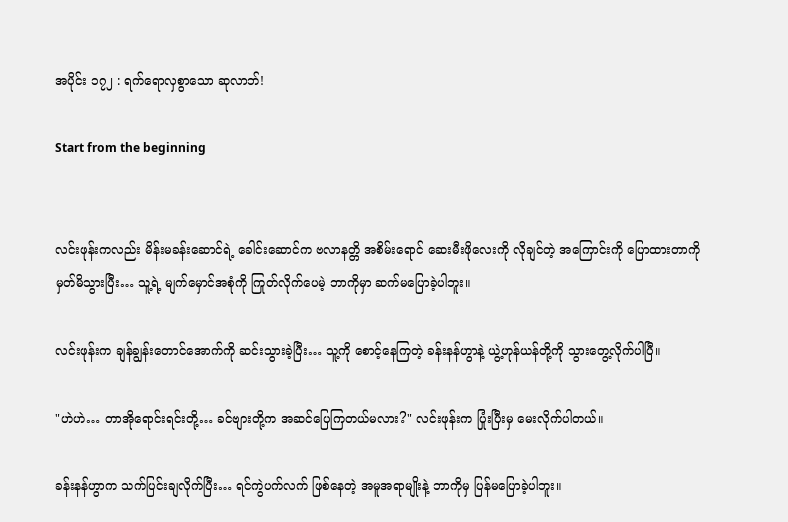အပိုင်း ၁၇၂ : ရက်ရောလှစွာသော ဆုလာဘ်!

Start from the beginning


လင်းဖုန်းကလည်း မိန်းမခန်းဆောင်ရဲ့ ခေါင်းဆောင်က ဗလာနတ္တိ အစိမ်းရောင် ဆေးမီးဖိုလေးကို လိုချင်တဲ့ အကြောင်းကို ပြောထားတာကို မှတ်မိသွားပြီး… သူ့ရဲ့ မျက်မှောင်အစုံကို ကြုတ်လိုက်ပေမဲ့ ဘာကိုမှာ ဆက်မပြောခဲ့ပါဘူး။

လင်းဖုန်းက ချန်ချွန်းတောင်အောက်ကို ဆင်းသွားခဲ့ပြီး… သူ့ကို စောင့်နေကြတဲ့ ခန်းနန်ဟွာနဲ့ ယွဲ့ဟုန်ယန်တို့ကို သွားတွေ့လိုက်ပါပြီ။

"ဟဲဟဲ… တာအိုရောင်းရင်းတို့… ခင်ဗျားတို့က အဆင်ပြေကြတယ်မလား?" လင်းဖုန်းက ပြုံးပြီးမှ မေးလိုက်ပါတယ်။

ခန်းနန်ဟွာက သက်ပြင်းချလိုက်ပြီး… ရင်ကွဲပက်လက် ဖြစ်နေတဲ့ အမူအရာမျိုးနဲ့ ဘာကိုမှ ပြန်မပြောခဲ့ပါဘူး။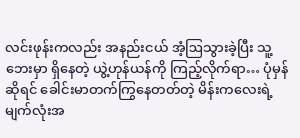လင်းဖုန်းကလည်း အနည်းငယ် အံ့ဩသွားခဲ့ပြီး သူ့ဘေးမှာ ရှိနေတဲ့ ယွဲ့ဟုန်ယန်ကို ကြည့်လိုက်ရာ… ပုံမှန်ဆိုရင် ခေါင်းမာတက်ကြွနေတတ်တဲ့ မိန်းကလေးရဲ့ မျက်လုံးအ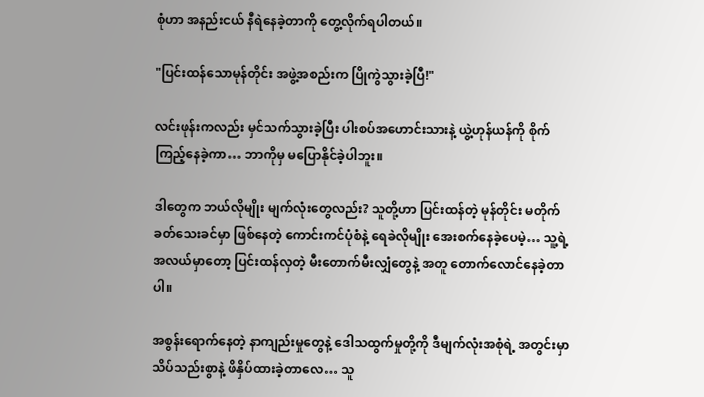စုံဟာ အနည်းငယ် နီရဲနေခဲ့တာကို တွေ့လိုက်ရပါတယ်။

"ပြင်းထန်သောမုန်တိုင်း အဖွဲ့အစည်းက ပြိုကွဲသွားခဲ့ပြီ!"

လင်းဖုန်းကလည်း မှင်သက်သွားခဲ့ပြီး ပါးစပ်အဟောင်းသားနဲ့ ယွဲ့ဟုန်ယန်ကို စိုက်ကြည့်နေခဲ့ကာ… ဘာကိုမှ မပြောနိုင်ခဲ့ပါဘူး။

ဒါတွေက ဘယ်လိုမျိုး မျက်လုံးတွေလည်း? သူတို့ဟာ ပြင်းထန်တဲ့ မုန်တိုင်း မတိုက်ခတ်သေးခင်မှာ ဖြစ်နေတဲ့ ကောင်းကင်ပုံစံနဲ့ ရေခဲလိုမျိုး အေးစက်နေခဲ့ပေမဲ့… သူ့ရဲ့ အလယ်မှာတော့ ပြင်းထန်လှတဲ့ မီးတောက်မီးလျှံတွေနဲ့ အတူ တောက်လောင်နေခဲ့တာပါ။

အစွန်းရောက်နေတဲ့ နာကျည်းမှုတွေနဲ့ ဒေါသထွက်မှုတို့ကို ဒီမျက်လုံးအစုံရဲ့ အတွင်းမှာ သိပ်သည်းစွာနဲ့ ဖိနှိပ်ထားခဲ့တာလေ… သူ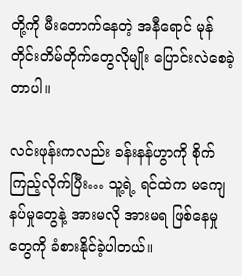တို့ကို မီးတောက်နေတဲ့ အနီရောင် မုန်တိုင်းတိမ်တိုက်တွေလိုမျိုး ပြောင်းလဲစေခဲ့တာပါ။

လင်းဖုန်းကလည်း ခန်းနန်ဟွာကို စိုက်ကြည့်လိုက်ပြီး… သူ့ရဲ့ ရင်ထဲက မကျေနပ်မှုတွေနဲ့ အားမလို အားမရ ဖြစ်နေမှုတွေကို ခံစားနိုင်ခဲ့ပါတယ်။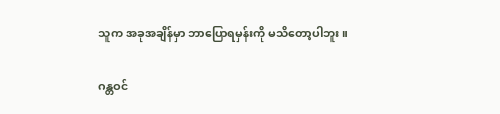သူက အခုအချိန်မှာ ဘာပြောရမှန်းကို မသိတော့ပါဘူး။

ဂန္တဝင်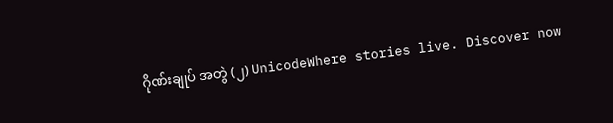ဂိုဏ်းချုပ် အတွဲ (၂) UnicodeWhere stories live. Discover now